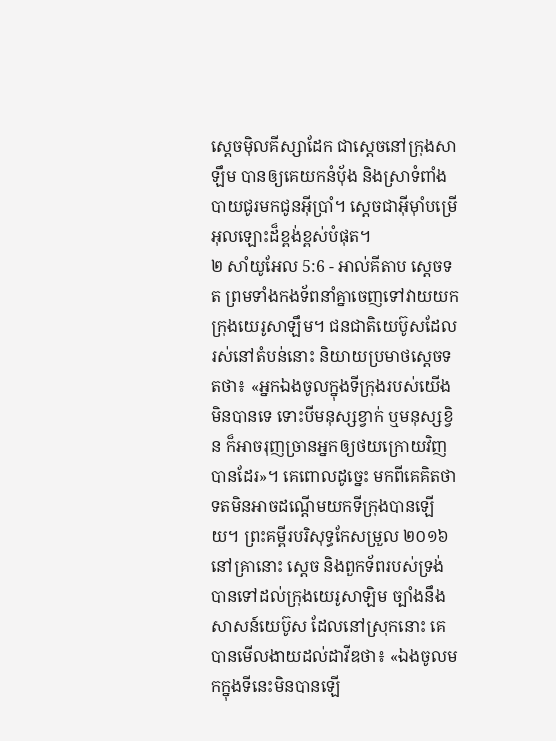ស្តេចម៉ិលគីស្សាដែក ជាស្តេចនៅក្រុងសាឡឹម បានឲ្យគេយកនំបុ័ង និងស្រាទំពាំងបាយជូរមកជូនអ៊ីប្រាំ។ ស្តេចជាអ៊ីមុាំបម្រើអុលឡោះដ៏ខ្ពង់ខ្ពស់បំផុត។
២ សាំយូអែល 5:6 - អាល់គីតាប ស្តេចទត ព្រមទាំងកងទ័ពនាំគ្នាចេញទៅវាយយកក្រុងយេរូសាឡឹម។ ជនជាតិយេប៊ូសដែលរស់នៅតំបន់នោះ និយាយប្រមាថស្តេចទតថា៖ «អ្នកឯងចូលក្នុងទីក្រុងរបស់យើងមិនបានទេ ទោះបីមនុស្សខ្វាក់ ឬមនុស្សខ្វិន ក៏អាចរុញច្រានអ្នកឲ្យថយក្រោយវិញបានដែរ»។ គេពោលដូច្នេះ មកពីគេគិតថា ទតមិនអាចដណ្តើមយកទីក្រុងបានឡើយ។ ព្រះគម្ពីរបរិសុទ្ធកែសម្រួល ២០១៦ នៅគ្រានោះ ស្តេច និងពួកទ័ពរបស់ទ្រង់ បានទៅដល់ក្រុងយេរូសាឡិម ច្បាំងនឹងសាសន៍យេប៊ូស ដែលនៅស្រុកនោះ គេបានមើលងាយដល់ដាវីឌថា៖ «ឯងចូលមកក្នុងទីនេះមិនបានឡើ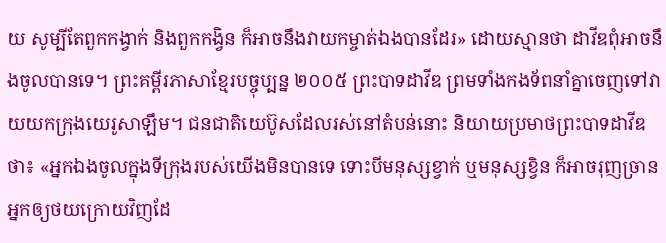យ សូម្បីតែពួកកង្វាក់ និងពួកកង្វិន ក៏អាចនឹងវាយកម្ចាត់ឯងបានដែរ» ដោយស្មានថា ដាវីឌពុំអាចនឹងចូលបានទេ។ ព្រះគម្ពីរភាសាខ្មែរបច្ចុប្បន្ន ២០០៥ ព្រះបាទដាវីឌ ព្រមទាំងកងទ័ពនាំគ្នាចេញទៅវាយយកក្រុងយេរូសាឡឹម។ ជនជាតិយេប៊ូសដែលរស់នៅតំបន់នោះ និយាយប្រមាថព្រះបាទដាវីឌថា៖ «អ្នកឯងចូលក្នុងទីក្រុងរបស់យើងមិនបានទេ ទោះបីមនុស្សខ្វាក់ ឬមនុស្សខ្វិន ក៏អាចរុញច្រានអ្នកឲ្យថយក្រោយវិញដែ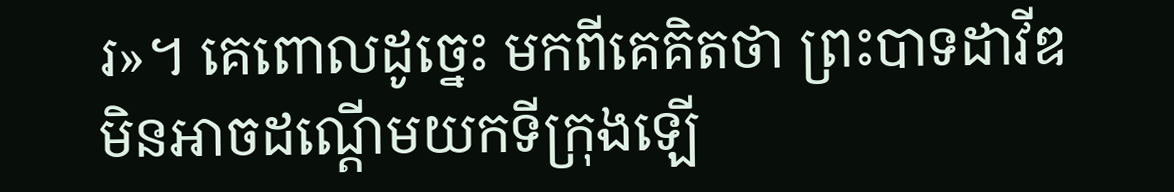រ»។ គេពោលដូច្នេះ មកពីគេគិតថា ព្រះបាទដាវីឌមិនអាចដណ្ដើមយកទីក្រុងឡើ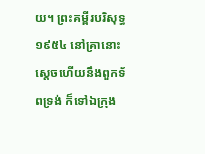យ។ ព្រះគម្ពីរបរិសុទ្ធ ១៩៥៤ នៅគ្រានោះស្តេចហើយនឹងពួកទ័ពទ្រង់ ក៏ទៅឯក្រុង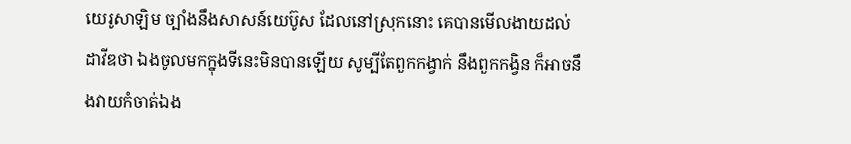យេរូសាឡិម ច្បាំងនឹងសាសន៍យេប៊ូស ដែលនៅស្រុកនោះ គេបានមើលងាយដល់ដាវីឌថា ឯងចូលមកក្នុងទីនេះមិនបានឡើយ សូម្បីតែពួកកង្វាក់ នឹងពួកកង្វិន ក៏អាចនឹងវាយកំចាត់ឯង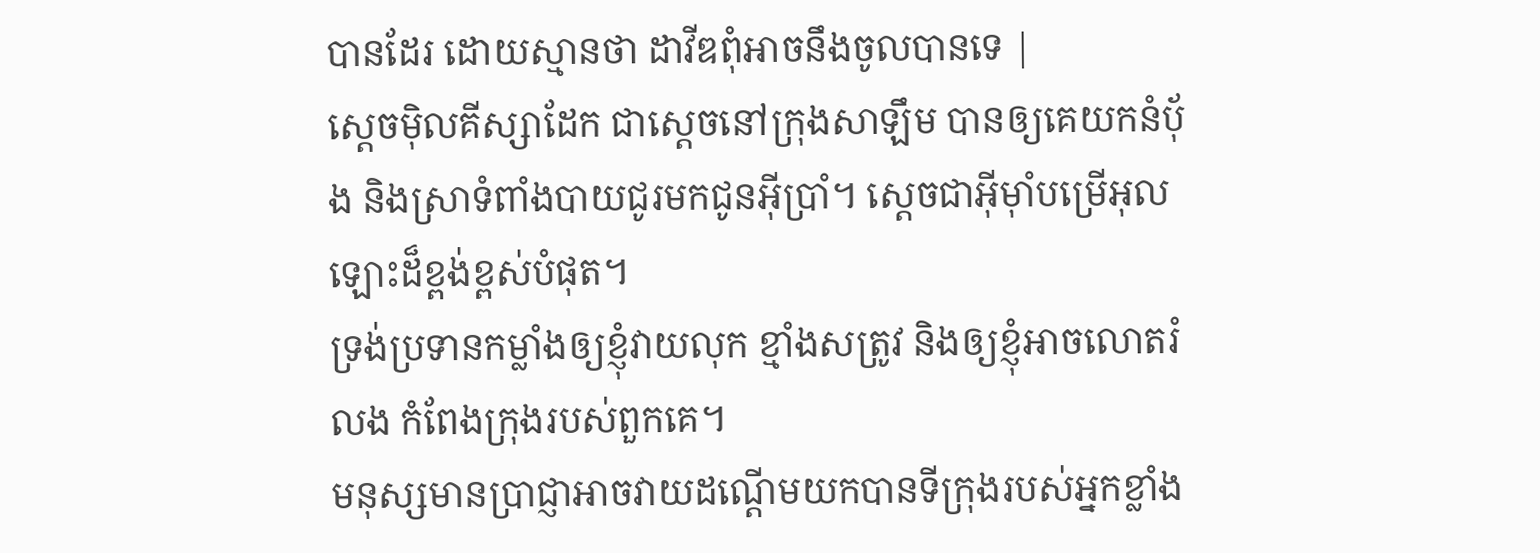បានដែរ ដោយស្មានថា ដាវីឌពុំអាចនឹងចូលបានទេ |
ស្តេចម៉ិលគីស្សាដែក ជាស្តេចនៅក្រុងសាឡឹម បានឲ្យគេយកនំបុ័ង និងស្រាទំពាំងបាយជូរមកជូនអ៊ីប្រាំ។ ស្តេចជាអ៊ីមុាំបម្រើអុលឡោះដ៏ខ្ពង់ខ្ពស់បំផុត។
ទ្រង់ប្រទានកម្លាំងឲ្យខ្ញុំវាយលុក ខ្មាំងសត្រូវ និងឲ្យខ្ញុំអាចលោតរំលង កំពែងក្រុងរបស់ពួកគេ។
មនុស្សមានប្រាជ្ញាអាចវាយដណ្ដើមយកបានទីក្រុងរបស់អ្នកខ្លាំង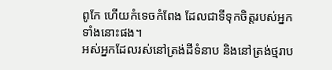ពូកែ ហើយកំទេចកំពែង ដែលជាទីទុកចិត្តរបស់អ្នកទាំងនោះផង។
អស់អ្នកដែលរស់នៅត្រង់ដីទំនាប និងនៅត្រង់ថ្មរាប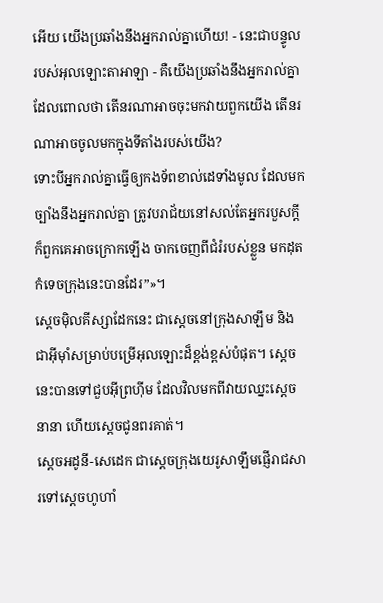អើយ យើងប្រឆាំងនឹងអ្នករាល់គ្នាហើយ! - នេះជាបន្ទូលរបស់អុលឡោះតាអាឡា - គឺយើងប្រឆាំងនឹងអ្នករាល់គ្នាដែលពោលថា តើនរណាអាចចុះមកវាយពួកយើង តើនរណាអាចចូលមកក្នុងទីតាំងរបស់យើង?
ទោះបីអ្នករាល់គ្នាធ្វើឲ្យកងទ័ពខាល់ដេទាំងមូល ដែលមកច្បាំងនឹងអ្នករាល់គ្នា ត្រូវបរាជ័យនៅសល់តែអ្នករបួសក្ដី ក៏ពួកគេអាចក្រោកឡើង ចាកចេញពីជំរំរបស់ខ្លួន មកដុតកំទេចក្រុងនេះបានដែរ”»។
ស្តេចម៉ិលគីស្សាដែកនេះ ជាស្តេចនៅក្រុងសាឡឹម និងជាអ៊ីមុាំសម្រាប់បម្រើអុលឡោះដ៏ខ្ពង់ខ្ពស់បំផុត។ ស្តេចនេះបានទៅជួបអ៊ីព្រហ៊ីម ដែលវិលមកពីវាយឈ្នះស្ដេចនានា ហើយស្តេចជូនពរគាត់។
ស្តេចអដូនី-សេដេក ជាស្តេចក្រុងយេរូសាឡឹមផ្ញើរាជសារទៅស្តេចហូហាំ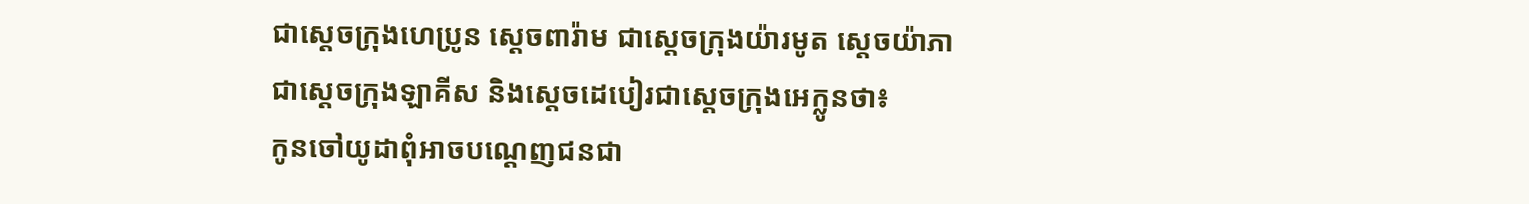ជាស្តេចក្រុងហេប្រូន ស្តេចពារ៉ាម ជាស្តេចក្រុងយ៉ារមូត ស្តេចយ៉ាភា ជាស្តេចក្រុងឡាគីស និងស្តេចដេបៀរជាស្តេចក្រុងអេក្លូនថា៖
កូនចៅយូដាពុំអាចបណ្តេញជនជា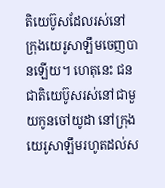តិយេប៊ូសដែលរស់នៅក្រុងយេរូសាឡឹមចេញបានឡើយ។ ហេតុនេះ ជនជាតិយេប៊ូសរស់នៅជាមួយកូនចៅយូដា នៅក្រុងយេរូសាឡឹមរហូតដល់ស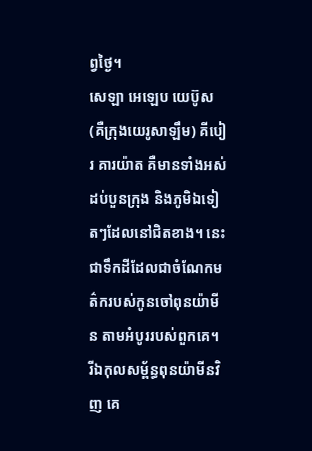ព្វថ្ងៃ។
សេឡា អេឡេប យេប៊ូស (គឺក្រុងយេរូសាឡឹម) គីបៀរ គារយ៉ាត គឺមានទាំងអស់ដប់បួនក្រុង និងភូមិឯទៀតៗដែលនៅជិតខាង។ នេះជាទឹកដីដែលជាចំណែកមត៌ករបស់កូនចៅពុនយ៉ាមីន តាមអំបូររបស់ពួកគេ។
រីឯកុលសម្ព័ន្ធពុនយ៉ាមីនវិញ គេ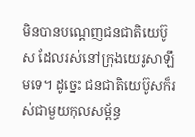មិនបានបណ្តេញជនជាតិយេប៊ូស ដែលរស់នៅក្រុងយេរូសាឡឹមទេ។ ដូច្នេះ ជនជាតិយេប៊ូសក៏រស់ជាមួយកុលសម្ព័ន្ធ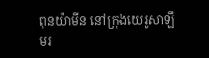ពុនយ៉ាមីន នៅក្រុងយេរូសាឡឹមរ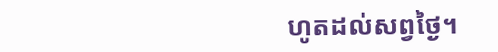ហូតដល់សព្វថ្ងៃ។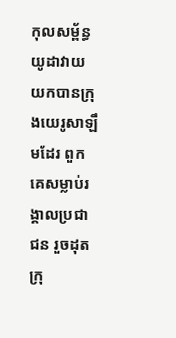កុលសម្ព័ន្ធយូដាវាយយកបានក្រុងយេរូសាឡឹមដែរ ពួកគេសម្លាប់រង្គាលប្រជាជន រួចដុតក្រុ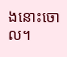ងនោះចោល។